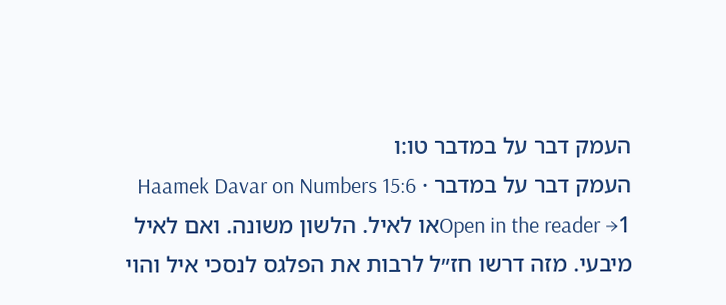העמק דבר על במדבר טו:ו
העמק דבר על במדבר · Haamek Davar on Numbers 15:6
Open in the reader →1או לאיל. הלשון משונה. ואם לאיל מיבעי. מזה דרשו חז״ל לרבות את הפלגס לנסכי איל והוי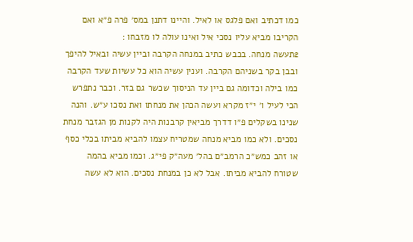כמו דכתיב ואם פלגס או לאיל. והיינו דתנן במס׳ פרה פ״א ואם הקריבו מביא עליו נסכי איל ואינו עולה לו מזבחו :
2תעשה מנחה. בכבש כתיב במנחה הקרבה וביין עשיה ובאיל להיפך ובבן בקר בשניהם הקרבה. וענין עשיה הוא כל עשיות שעד הקרבה כמו בילה וכדומה גם ביין עד הניסוך שכשר גם בזר. וכבר נתפרש הכי לעיל ו׳ י״ז מקרא ועשה הכהן את מנחתו ואת נסכו ע״ש. והנה שנינו בשקלים פ״ו דדרך מביאין קרבנות היה לקנות מן הגזבר מנחת נסכים. ולא כמו מביא מנחה שמטריח עצמו להביא מביתו בכלי כסף או זהב כמש״כ הרמב״ם בהל׳ מעה״ק פי״ג. וכמו מביא בהמה שטורח להביא מביתו. אבל לא כן במנחת נסכים. הוא לא עשה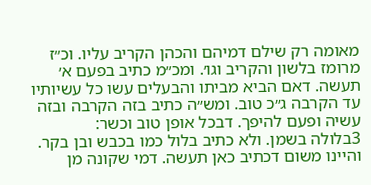מאומה רק שילם דמיהם והכהן הקריב עליו. וכ״ז מרומז בלשון והקריב וגו׳. ומכ״מ כתיב בפעם א׳ תעשה. דאם הביא מביתו והבעלים עשו כל עשיותיו עד הקרבה ג״כ טוב. ומש״ה כתיב בזה הקרבה ובזה עשיה ופעם להיפך. דבכל אופן טוב וכשר:
3בלולה בשמן. ולא כתיב בלול כמו בכבש ובן בקר. והיינו משום דכתיב כאן תעשה. דמי שקונה מן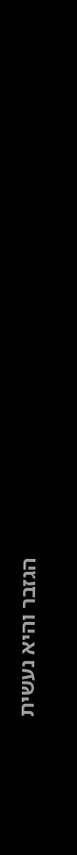הגזבר והיא נעשית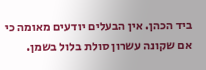ביד הכהן. אין הבעלים יודעים מאומה כי אם שקונה עשרון סולת בלול בשמן.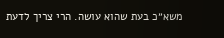משא״כ בעת שהוא עושה. הרי צריך לדעת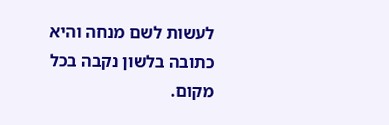לעשות לשם מנחה והיא כתובה בלשון נקבה בכל מקום.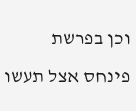וכן בפרשת פינחס אצל תעשו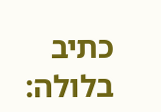כתיב בלולה: